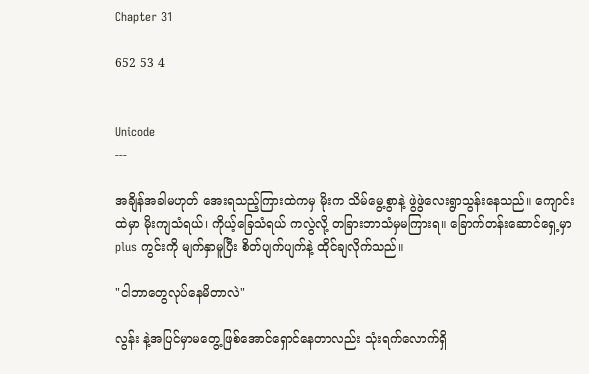Chapter 31

652 53 4


Unicode
---

အချိန်အခါမဟုတ် အေးရသည့်ကြားထဲကမှ မိုးက သိမ်မွေ့စွာနဲ့ ဖွဲဖွဲ‌လေးရွာသွန်းနေသည်။ ကျောင်းထဲမှာ မိုးကျသံရယ်၊ ကိုယ့်ခြေသံရယ် ကလွဲလို့ တခြားဘာသံမှမကြားရ။ ခြောက်တန်းဆောင်ရှေ့မှာ plus ကွင်းကို မျက်နှာမူပြီး စိတ်ပျက်ပျက်နဲ့ ထိုင်ချလိုက်သည်။

"ငါဘာတွေလုပ်နေမိတာလဲ"

လွန်း နဲ့အပြင်မှာမတွေ့ဖြစ်အောင်ရှောင်နေတာလည်း သုံးရက်လောက်ရှိ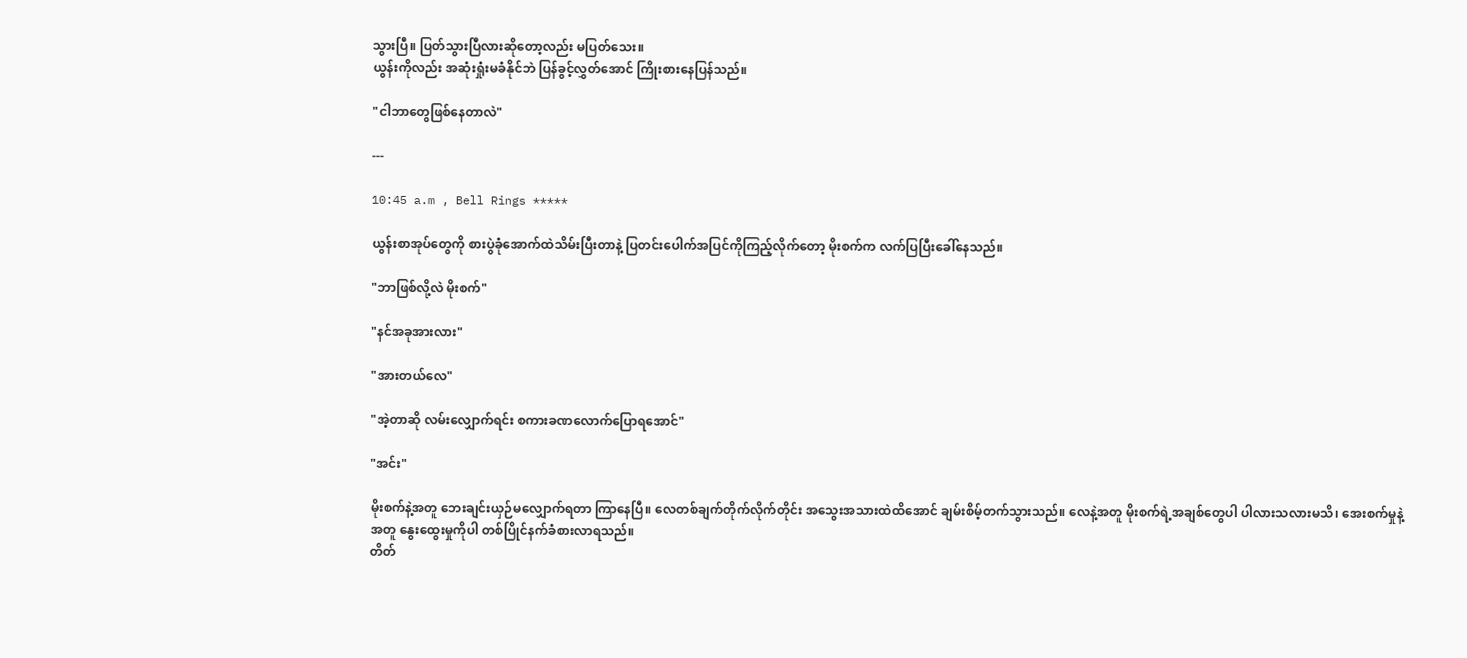သွားပြီ။ ပြတ်သွားပြီလားဆိုတော့လည်း မပြတ်သေး။
ယွန်းကိုလည်း အ‌ဆုံးရှုံးမခံနိုင်ဘဲ ပြန်ခွင့်လွှတ်အောင် ကြိုးစားနေပြန်သည်။

"ငါဘာတွေဖြစ်နေတာလဲ"

---

10:45 a.m , Bell Rings *****

ယွန်းစာအုပ်တွေကို စားပွဲခုံအောက်ထဲသိမ်းပြီးတာနဲ့ ပြတင်းပေါက်အပြင်ကိုကြည့်လိုက်တော့ မိုးစက်က လက်ပြပြီးခေါ်နေသည်။

"ဘာဖြစ်လို့လဲ မိုးစက်"

"နင်အခုအားလား"

"အားတယ်လေ"

"အဲ့တာဆို လမ်းလျှောက်ရင်း စကားခဏလောက်ပြောရအောင်"

"အင်း"

မိုးစက်နဲ့အတူ ဘေးချင်းယှဉ်မလျှောက်ရတာ ကြာနေပြီ။ လေတစ်ချက်တိုက်လိုက်တိုင်း အသွေးအသားထဲထိအောင် ချမ်းစိမ့်တက်သွားသည်။ လေနဲ့အတူ မိုးစက်ရဲ့‌‌အချစ်တွေပါ ပါလားသလားမသိ၊ အေးစက်မှုနဲ့ အတူ နွေးထွေးမှုကိုပါ တစ်ပြိုင်နက်ခံစားလာရသည်။
တိတ်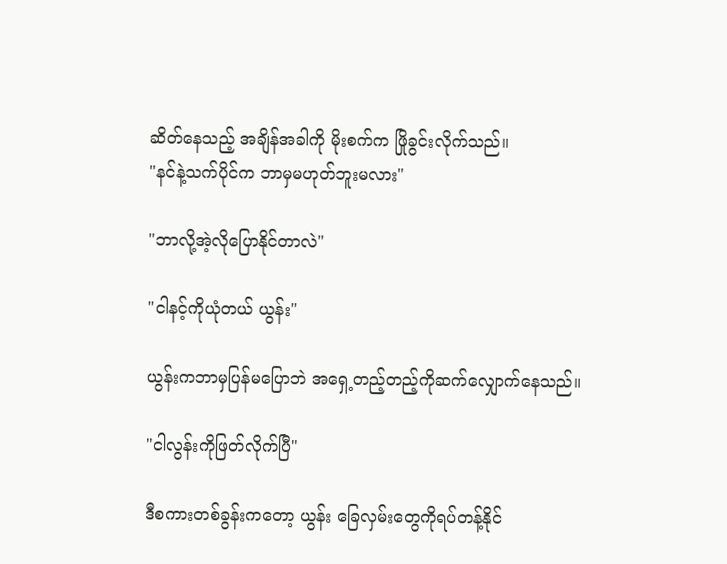ဆိတ်နေသည့် အချိန်အခါကို မိုးစက်က ဖြိုခွင်းလိုက်သည်။
"နင်နဲ့သက်ပိုင်က ဘာမှမဟုတ်ဘူးမလား"

"ဘာလို့အဲ့လိုပြောနိုင်တာလဲ"

"ငါနင့်ကိုယုံတယ် ယွန်း"

ယွန်းကဘာမှပြန်မပြောဘဲ အရှေ့တည့်တည့်ကိုဆက်လျှောက်နေသည်။

"ငါလွန်းကိုဖြတ်လိုက်ပြီ"

ဒီစကားတစ်ခွန်းက‌တော့ ယွန်း ခြေလှမ်းတွေကိုရပ်တန့်နိုင်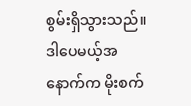စွမ်းရှိသွားသည်။ ဒါပေမယ့်အနောက်က မိုးစက်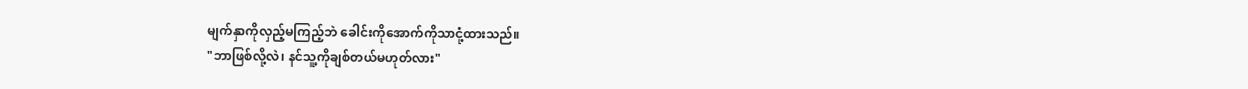မျက်နှာကိုလှည့်မကြည့်ဘဲ ခေါင်းကိုအောက်ကိုသာငုံ့ထားသည်။
"ဘာဖြစ်လို့လဲ၊ နင်သူ့ကိုချစ်တယ်မဟုတ်လား"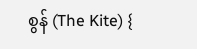စွန် (The Kite) {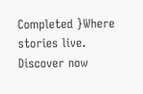Completed }Where stories live. Discover now